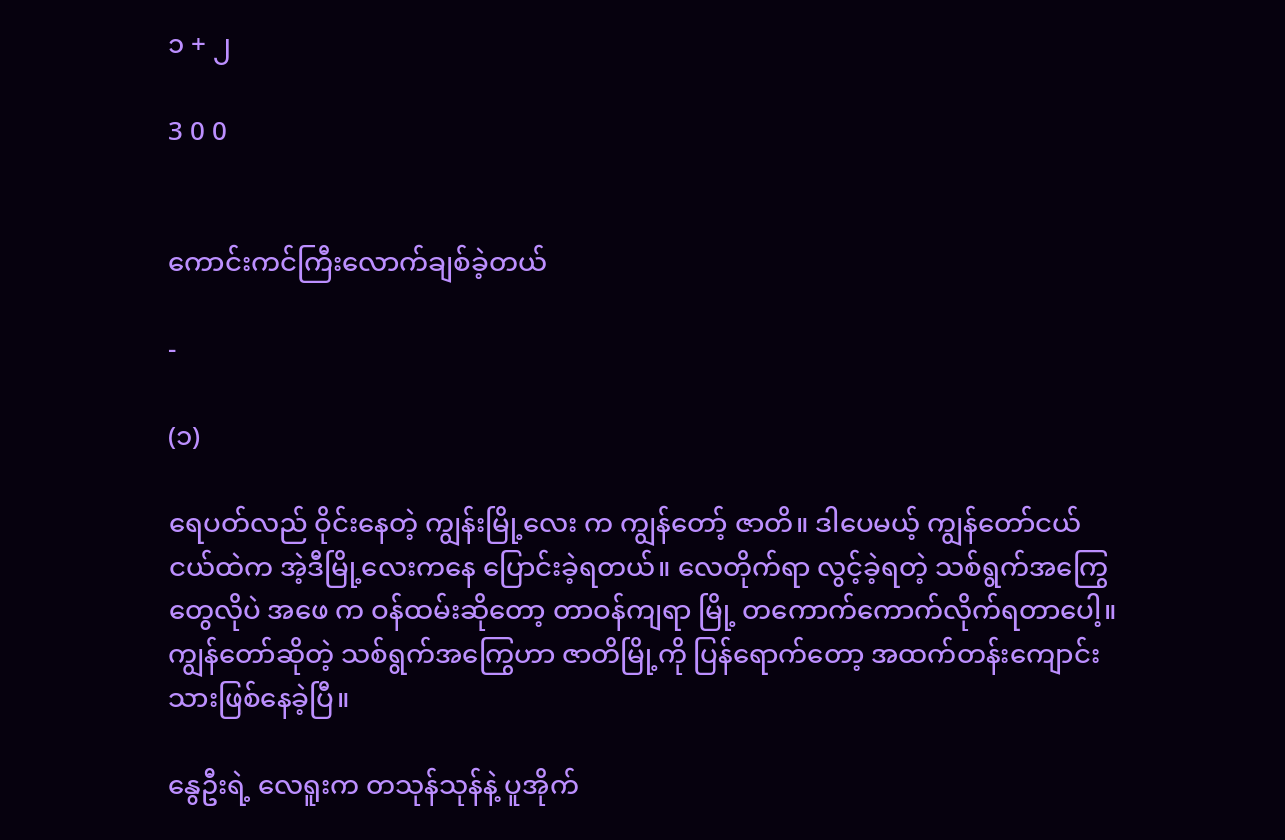၁ + ၂

3 0 0


ကောင်းကင်ကြီးလောက်ချစ်ခဲ့တယ်

-

(၁)

ရေပတ်လည် ဝိုင်းနေတဲ့ ကျွန်းမြို့လေး က ကျွန်တော့် ဇာတိ။ ဒါပေမယ့် ကျွန်တော်ငယ်ငယ်ထဲက အဲ့ဒီမြို့လေးကနေ ပြောင်းခဲ့ရတယ်။ လေတိုက်ရာ လွင့်ခဲ့ရတဲ့ သစ်ရွက်အကြွေတွေလိုပဲ အဖေ က ဝန်ထမ်းဆိုတော့ တာဝန်ကျရာ မြို့ တကောက်ကောက်လိုက်ရတာပေါ့။ ကျွန်တော်ဆိုတဲ့ သစ်ရွက်အကြွေဟာ ဇာတိမြို့ကို ပြန်ရောက်တော့ အထက်တန်းကျောင်းသားဖြစ်နေခဲ့ပြီ။

နွေဦးရဲ့ လေရူးက တသုန်သုန်နဲ့ ပူအိုက်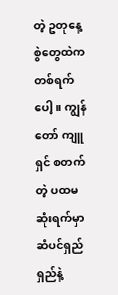တဲ့ ဥတုနေ့စွဲတွေထဲက တစ်ရက်ပေါ့။ ကျွန်တော် ကျူရှင် စတက်တဲ့ ပထမဆုံးရက်မှာ ဆံပင်ရှည်ရှည်နဲ့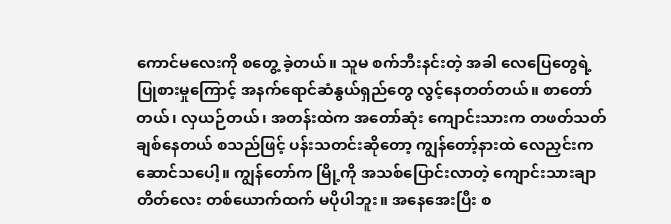ကောင်မလေးကို စတွေ့ ခဲ့တယ်။ သူမ စက်ဘီးနင်းတဲ့ အခါ လေပြေတွေရဲ့ ပြုစားမှုကြောင့် အနက်ရောင်ဆံနွယ်ရှည်တွေ လွင့်နေတတ်တယ်။ စာတော်တယ်၊ လှယဉ်တယ်၊ အတန်းထဲက အတော်ဆုံး ကျောင်းသားက တဖတ်သတ် ချစ်နေတယ် စသည်ဖြင့် ပန်းသတင်းဆိုတော့ ကျွန်တော့်နားထဲ လေညှင်းက ဆောင်သပေါ့။ ကျွန်တော်က မြို့ကို အသစ်ပြောင်းလာတဲ့ ကျောင်းသားချာတိတ်လေး တစ်ယောက်ထက် မပိုပါဘူး။ အနေအေးပြီး စ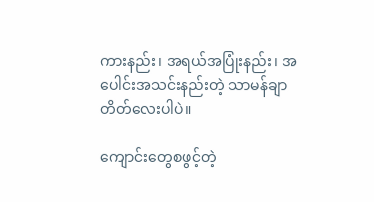ကားနည်း၊ အရယ်အပြုံးနည်း၊ အပေါင်းအသင်းနည်းတဲ့ သာမန်ချာတိတ်လေးပါပဲ။

ကျောင်းတွေစဖွင့်တဲ့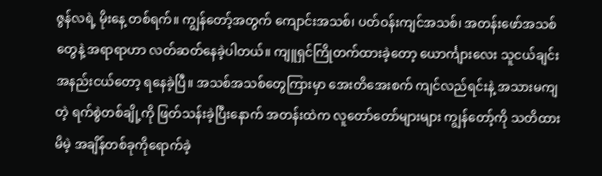ဇွန်လရဲ့ မိုးနေ့ တစ်ရက်။ ကျွန်တော့်အတွက် ကျောင်းအသစ်၊ ပတ်ဝန်းကျင်အသစ်၊ အတန်းဖော်အသစ်တွေနဲ့ အရာရာဟာ လတ်ဆတ်နေခဲ့ပါတယ်။ ကျူရှင်ကြိုတက်ထားခဲ့တော့ ယောင်္ကျားလေး သူငယ်ချင်းအနည်းငယ်တော့ ရနေခဲ့ပြီ။ အသစ်အသစ်တွေကြားမှာ အေးတိအေးစက် ကျင်လည်ရင်းနဲ့ အသားမကျတဲ့ ရက်စွဲတစ်ချို့ကို ဖြတ်သန်းခဲ့ပြီးနောက် အတန်းထဲက လူတော်တော်များများ ကျွန်တော့်ကို သတိထားမိမဲ့ အချိန်တစ်ခုကိုရောက်ခဲ့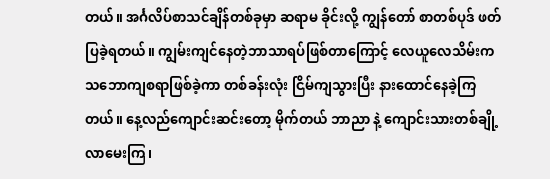တယ်။ အင်္ဂလိပ်စာသင်ချိန်တစ်ခုမှာ ဆရာမ ခိုင်းလို့ ကျွန်တော် စာတစ်ပုဒ် ဖတ်ပြခဲ့ရတယ်။ ကျွမ်းကျင်နေတဲ့ဘာသာရပ်ဖြစ်တာကြောင့် လေယူလေသိမ်းက သဘောကျစရာဖြစ်ခဲ့ကာ တစ်ခန်းလုံး ငြိမ်ကျသွားပြီး နားထောင်နေခဲ့ကြတယ်။ နေ့လည်ကျောင်းဆင်းတော့ ‌မိုက်တယ် ဘာညာ နဲ့ ကျောင်းသားတစ်ချို့လာမေးကြ၊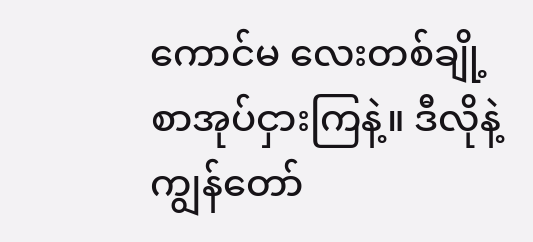ကောင်မ လေးတစ်ချို့စာအုပ်ငှားကြနဲ့။ ဒီလိုနဲ့ ကျွန်တော်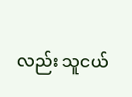လည်း သူငယ်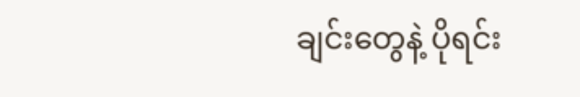ချင်းတွေနဲ့ ပိုရင်း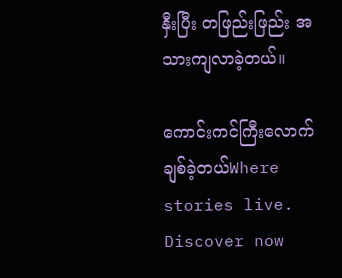နှီးပြီး တဖြည်းဖြည်း အသားကျလာခဲ့တယ်။

ကောင်းကင်ကြီးလောက်ချစ်ခဲ့တယ်Where stories live. Discover now